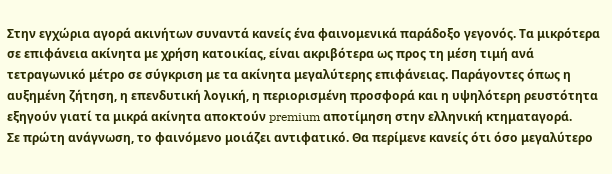Στην εγχώρια αγορά ακινήτων συναντά κανείς ένα φαινομενικά παράδοξο γεγονός. Τα μικρότερα σε επιφάνεια ακίνητα με χρήση κατοικίας, είναι ακριβότερα ως προς τη μέση τιμή ανά τετραγωνικό μέτρο σε σύγκριση με τα ακίνητα μεγαλύτερης επιφάνειας. Παράγοντες όπως η αυξημένη ζήτηση, η επενδυτική λογική, η περιορισμένη προσφορά και η υψηλότερη ρευστότητα εξηγούν γιατί τα μικρά ακίνητα αποκτούν premium αποτίμηση στην ελληνική κτηματαγορά.
Σε πρώτη ανάγνωση, το φαινόμενο μοιάζει αντιφατικό. Θα περίμενε κανείς ότι όσο μεγαλύτερο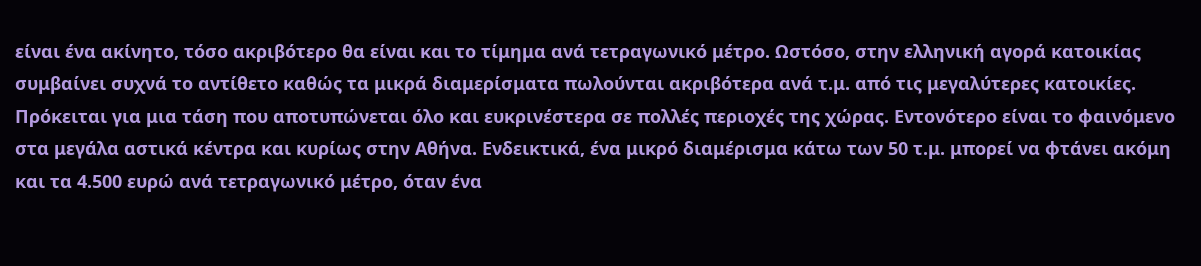είναι ένα ακίνητο, τόσο ακριβότερο θα είναι και το τίμημα ανά τετραγωνικό μέτρο. Ωστόσο, στην ελληνική αγορά κατοικίας συμβαίνει συχνά το αντίθετο καθώς τα μικρά διαμερίσματα πωλούνται ακριβότερα ανά τ.μ. από τις μεγαλύτερες κατοικίες.
Πρόκειται για μια τάση που αποτυπώνεται όλο και ευκρινέστερα σε πολλές περιοχές της χώρας. Εντονότερο είναι το φαινόμενο στα μεγάλα αστικά κέντρα και κυρίως στην Αθήνα. Ενδεικτικά, ένα μικρό διαμέρισμα κάτω των 50 τ.μ. μπορεί να φτάνει ακόμη και τα 4.500 ευρώ ανά τετραγωνικό μέτρο, όταν ένα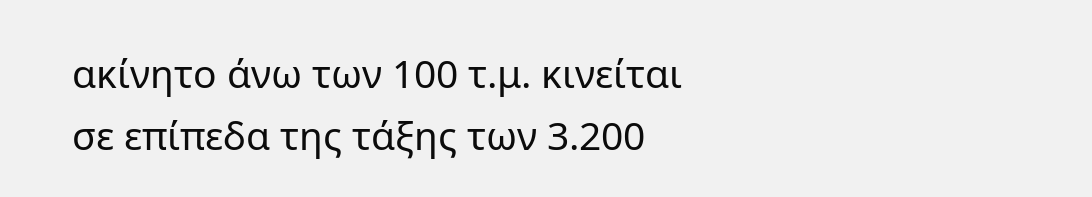ακίνητο άνω των 100 τ.μ. κινείται σε επίπεδα της τάξης των 3.200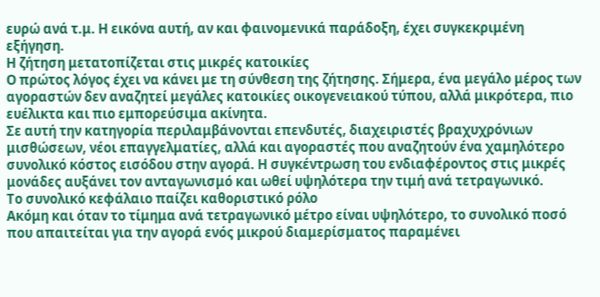ευρώ ανά τ.μ. Η εικόνα αυτή, αν και φαινομενικά παράδοξη, έχει συγκεκριμένη εξήγηση.
Η ζήτηση μετατοπίζεται στις μικρές κατοικίες
Ο πρώτος λόγος έχει να κάνει με τη σύνθεση της ζήτησης. Σήμερα, ένα μεγάλο μέρος των αγοραστών δεν αναζητεί μεγάλες κατοικίες οικογενειακού τύπου, αλλά μικρότερα, πιο ευέλικτα και πιο εμπορεύσιμα ακίνητα.
Σε αυτή την κατηγορία περιλαμβάνονται επενδυτές, διαχειριστές βραχυχρόνιων μισθώσεων, νέοι επαγγελματίες, αλλά και αγοραστές που αναζητούν ένα χαμηλότερο συνολικό κόστος εισόδου στην αγορά. Η συγκέντρωση του ενδιαφέροντος στις μικρές μονάδες αυξάνει τον ανταγωνισμό και ωθεί υψηλότερα την τιμή ανά τετραγωνικό.
Το συνολικό κεφάλαιο παίζει καθοριστικό ρόλο
Ακόμη και όταν το τίμημα ανά τετραγωνικό μέτρο είναι υψηλότερο, το συνολικό ποσό που απαιτείται για την αγορά ενός μικρού διαμερίσματος παραμένει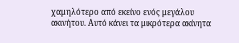χαμηλότερο από εκείνο ενός μεγάλου ακινήτου. Αυτό κάνει τα μικρότερα ακίνητα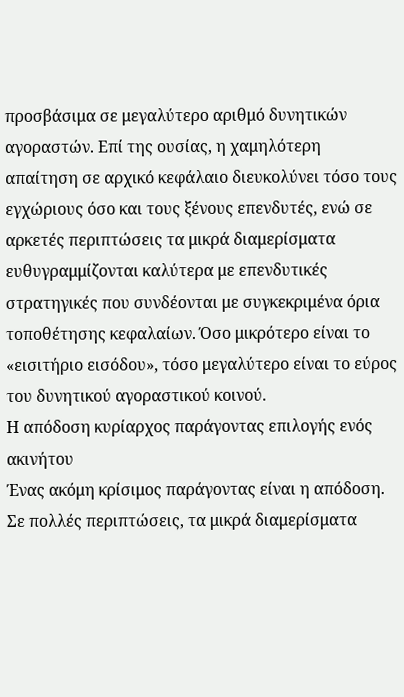προσβάσιμα σε μεγαλύτερο αριθμό δυνητικών αγοραστών. Επί της ουσίας, η χαμηλότερη απαίτηση σε αρχικό κεφάλαιο διευκολύνει τόσο τους εγχώριους όσο και τους ξένους επενδυτές, ενώ σε αρκετές περιπτώσεις τα μικρά διαμερίσματα ευθυγραμμίζονται καλύτερα με επενδυτικές στρατηγικές που συνδέονται με συγκεκριμένα όρια τοποθέτησης κεφαλαίων. Όσο μικρότερο είναι το «εισιτήριο εισόδου», τόσο μεγαλύτερο είναι το εύρος του δυνητικού αγοραστικού κοινού.
Η απόδοση κυρίαρχος παράγοντας επιλογής ενός ακινήτου
Ένας ακόμη κρίσιμος παράγοντας είναι η απόδοση. Σε πολλές περιπτώσεις, τα μικρά διαμερίσματα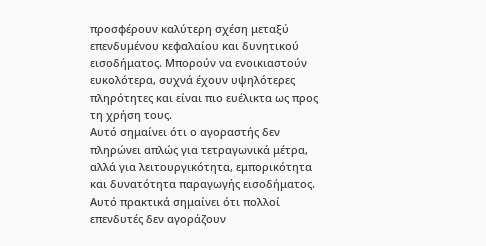προσφέρουν καλύτερη σχέση μεταξύ επενδυμένου κεφαλαίου και δυνητικού εισοδήματος. Μπορούν να ενοικιαστούν ευκολότερα, συχνά έχουν υψηλότερες πληρότητες και είναι πιο ευέλικτα ως προς τη χρήση τους.
Αυτό σημαίνει ότι ο αγοραστής δεν πληρώνει απλώς για τετραγωνικά μέτρα, αλλά για λειτουργικότητα, εμπορικότητα και δυνατότητα παραγωγής εισοδήματος. Αυτό πρακτικά σημαίνει ότι πολλοί επενδυτές δεν αγοράζουν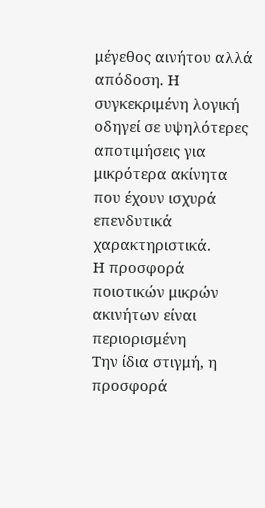μέγεθος αινήτου αλλά απόδοση. Η συγκεκριμένη λογική οδηγεί σε υψηλότερες αποτιμήσεις για μικρότερα ακίνητα που έχουν ισχυρά επενδυτικά χαρακτηριστικά.
Η προσφορά ποιοτικών μικρών ακινήτων είναι περιορισμένη
Την ίδια στιγμή, η προσφορά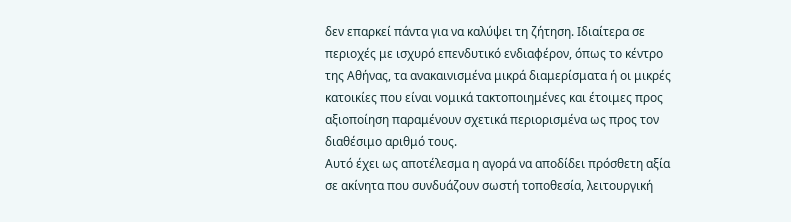δεν επαρκεί πάντα για να καλύψει τη ζήτηση. Ιδιαίτερα σε περιοχές με ισχυρό επενδυτικό ενδιαφέρον, όπως το κέντρο της Αθήνας, τα ανακαινισμένα μικρά διαμερίσματα ή οι μικρές κατοικίες που είναι νομικά τακτοποιημένες και έτοιμες προς αξιοποίηση παραμένουν σχετικά περιορισμένα ως προς τον διαθέσιμο αριθμό τους.
Αυτό έχει ως αποτέλεσμα η αγορά να αποδίδει πρόσθετη αξία σε ακίνητα που συνδυάζουν σωστή τοποθεσία, λειτουργική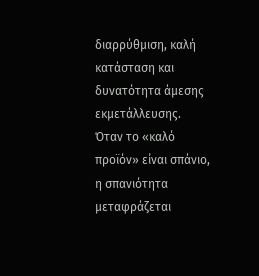διαρρύθμιση, καλή κατάσταση και δυνατότητα άμεσης εκμετάλλευσης. Όταν το «καλό προϊόν» είναι σπάνιο, η σπανιότητα μεταφράζεται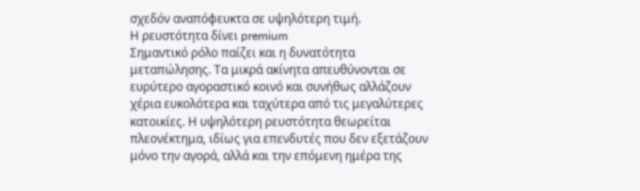σχεδόν αναπόφευκτα σε υψηλότερη τιμή.
Η ρευστότητα δίνει premium
Σημαντικό ρόλο παίζει και η δυνατότητα μεταπώλησης. Τα μικρά ακίνητα απευθύνονται σε ευρύτερο αγοραστικό κοινό και συνήθως αλλάζουν χέρια ευκολότερα και ταχύτερα από τις μεγαλύτερες κατοικίες. Η υψηλότερη ρευστότητα θεωρείται πλεονέκτημα, ιδίως για επενδυτές που δεν εξετάζουν μόνο την αγορά, αλλά και την επόμενη ημέρα της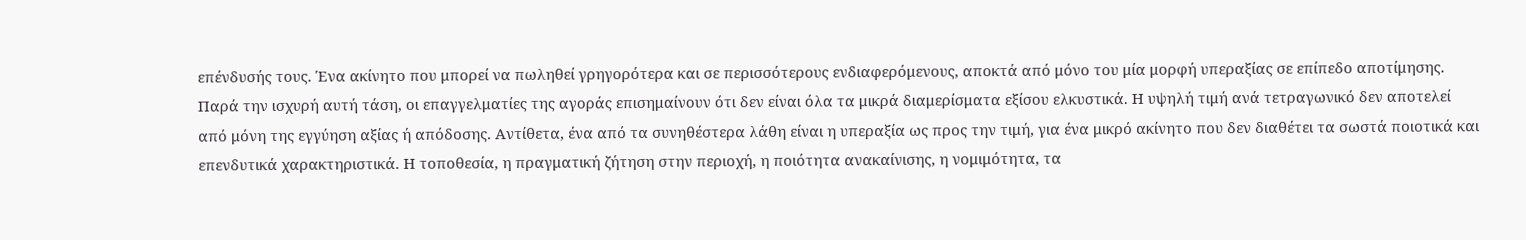επένδυσής τους. Ένα ακίνητο που μπορεί να πωληθεί γρηγορότερα και σε περισσότερους ενδιαφερόμενους, αποκτά από μόνο του μία μορφή υπεραξίας σε επίπεδο αποτίμησης.
Παρά την ισχυρή αυτή τάση, οι επαγγελματίες της αγοράς επισημαίνουν ότι δεν είναι όλα τα μικρά διαμερίσματα εξίσου ελκυστικά. Η υψηλή τιμή ανά τετραγωνικό δεν αποτελεί από μόνη της εγγύηση αξίας ή απόδοσης. Αντίθετα, ένα από τα συνηθέστερα λάθη είναι η υπεραξία ως προς την τιμή, για ένα μικρό ακίνητο που δεν διαθέτει τα σωστά ποιοτικά και επενδυτικά χαρακτηριστικά. Η τοποθεσία, η πραγματική ζήτηση στην περιοχή, η ποιότητα ανακαίνισης, η νομιμότητα, τα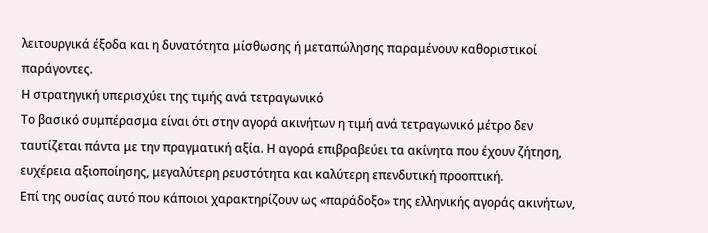λειτουργικά έξοδα και η δυνατότητα μίσθωσης ή μεταπώλησης παραμένουν καθοριστικοί παράγοντες.
Η στρατηγική υπερισχύει της τιμής ανά τετραγωνικό
Το βασικό συμπέρασμα είναι ότι στην αγορά ακινήτων η τιμή ανά τετραγωνικό μέτρο δεν ταυτίζεται πάντα με την πραγματική αξία. Η αγορά επιβραβεύει τα ακίνητα που έχουν ζήτηση, ευχέρεια αξιοποίησης, μεγαλύτερη ρευστότητα και καλύτερη επενδυτική προοπτική.
Επί της ουσίας αυτό που κάποιοι χαρακτηρίζουν ως «παράδοξο» της ελληνικής αγοράς ακινήτων,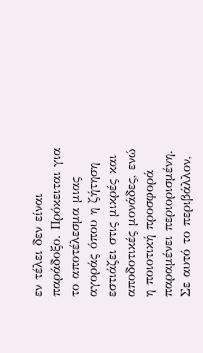εν τέλει δεν είναι παράδοξο. Πρόκειται για το αποτέλεσμα μιας αγοράς όπου η ζήτηση εστιάζει στις μικρές και αποδοτικές μονάδες, ενώ η ποιοτική προσφορά παραμένει περιορισμένη. Σε αυτό το περιβάλλον,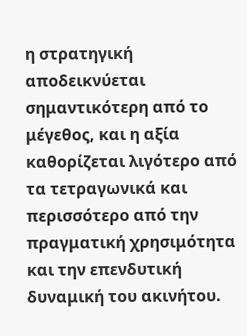η στρατηγική αποδεικνύεται σημαντικότερη από το μέγεθος, και η αξία καθορίζεται λιγότερο από τα τετραγωνικά και περισσότερο από την πραγματική χρησιμότητα και την επενδυτική δυναμική του ακινήτου.